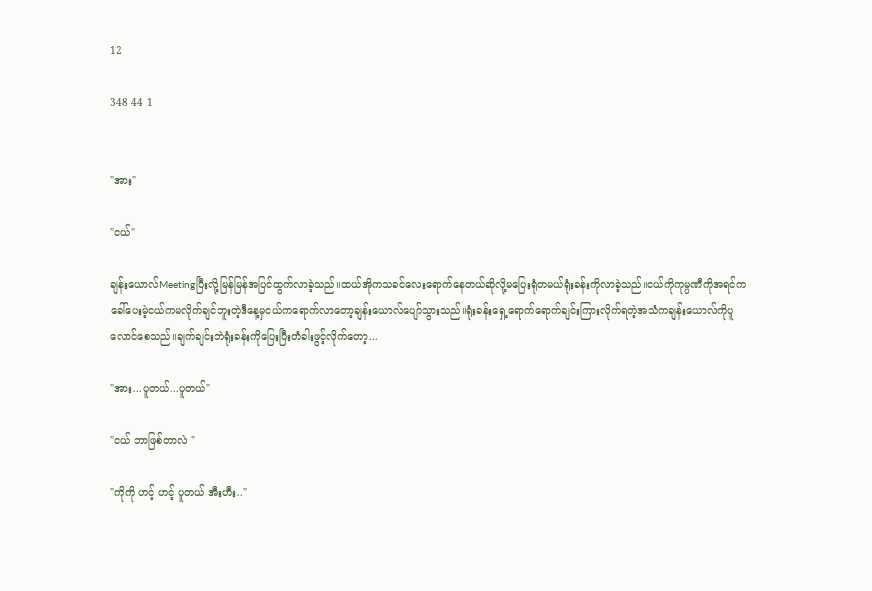12

348 44 1


"အား"

"ငယ်"

ချန်းယောလ်Meetingပြီးလို့မြန်မြန်အပြင်ထွက်လာခဲ့သည်။ထယ်အိုကသခင်လေးရောက်နေတယ်ဆိုလို့မပြေးရုံတမယ်ရုံးခန်းကိုလာခဲ့သည်။ငယ်ကိုကုမ္ပဏီကိုအရင်ကခေါ်ပေးမဲ့ငယ်ကမလိုက်ချင်ဘူးတဲ့ဒီနေ့မှငယ်ကရောက်လာတော့ချန်းယောလ်ပျော်သွားသည်။ရုံးခန်းရှေ့ရောက်ရောက်ချင်းကြားလိုက်ရတဲ့အသံကချန်းယောလ်ကိုပူလောင်စေသည်။ချက်ချင်းဘဲရုံးခန်းကိုပြေးပြီးတံခါးဖွင့်လိုက်တော့...

"အား...ပူတယ်...ပူတယ်"

"ငယ် ဘာဖြစ်တာလဲ "

"ကိုကို ဟင့် ဟင့် ပူတယ် အီးဟီး.."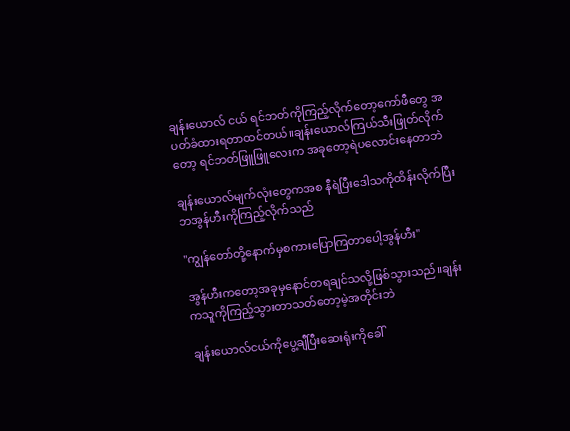ချန်းယောလ် ငယ် ရင်ဘတ်ကိုကြည့်လိုက်တော့ကော်ဖီတွေ အပတ်ခံထားရတာထင်တယ်။ချန်းယောလ်ကြယ်သီးဖြုတ်လိုက်တော့ ရင်ဘတ်ဖြူဖြူလေးက အခုတော့ရဲပလောင်းနေတာဘဲ

ချန်းယောလ်မျက်လုံးတွေကအစ နီရဲပြီးဒေါသကိုထိန်းလိုက်ပြီးဘအွန်ဟီးကိုကြည့်လိုက်သည်

"ကျွန်တော်တို့နောက်မှစကားပြောကြတာပေါ့အွန်ဟီး"

အွန်ဟီးကတော့အခုမှနောင်တရချင်သလို့ဖြစ်သွားသည်။ချန်းကသူကိုကြည့်သွားတာသတ်တော့မဲ့အတိုင်းဘဲ

ချန်းယောလ်ငယ်ကိုပွေ့ချီပြီးဆေးရုံးကိုခေါ်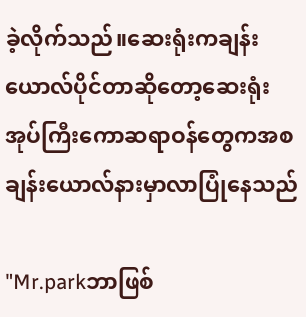ခဲ့လိုက်သည်။ဆေးရုံးကချန်းယောလ်ပိုင်တာဆိုတော့ဆေးရုံးအုပ်ကြီးကောဆရာဝန်တွေကအစချန်းယောလ်နားမှာလာပြုံနေသည်

"Mr.parkဘာဖြစ်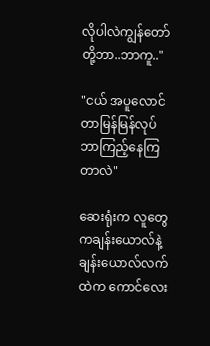လိုပါလဲကျွန်တော်တို့ဘာ..ဘာကူ.."

"ငယ် အပူလောင်တာမြန်မြန်လုပ်ဘာကြည့်နေကြတာလဲ"

ဆေးရုံးက လူတွေကချန်းယောလ်နဲ့ ချန်းယောလ်လက်ထဲက ကောင်လေး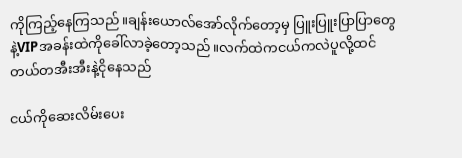ကိုကြည့်နေကြသည်။ချန်းယောလ်အော်လိုက်တော့မှ ပြူးပြူးပြာပြာတွေနဲ့VIPအခန်းထဲကိုခေါ်လာခဲ့တော့သည်။လက်ထဲကငယ်ကလဲပူလို့ထင်တယ်တအီးအီးနဲ့ငိုနေသည်

ငယ်ကိုဆေးလိမ်းပေး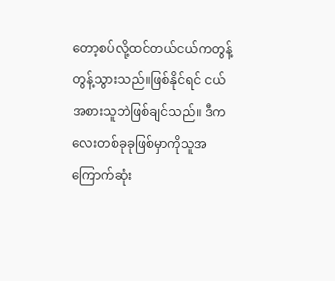တော့စပ်လို့ထင်တယ်ငယ်ကတွန့်တွန့်သွားသည်။ဖြစ်နိုင်ရင် ငယ် အစားသူဘဲဖြစ်ချင်သည်။ ဒီကလေးတစ်ခုခုဖြစ်မှာကိုသူအကြောက်ဆုံး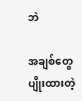ဘဲ

အချစ်တွေပျိုးထားတဲ့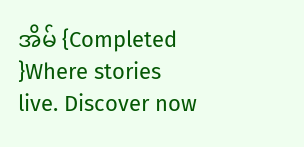အိမ် {Completed }Where stories live. Discover now